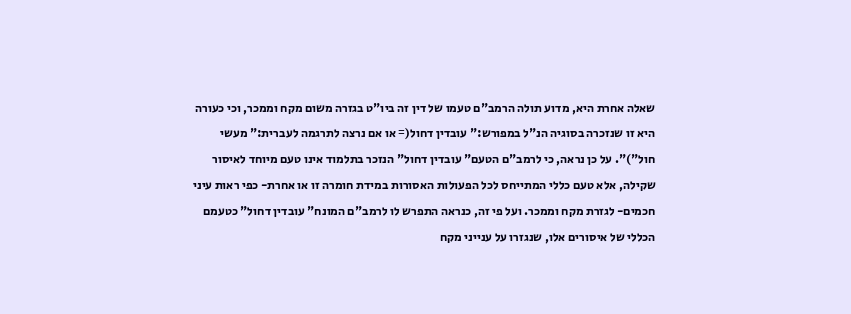שאלה אחרת היא, מדוע תולה הרמב"ם טעמו של דין זה ביו"ט בגזרה משום מקח וממכר, וכי כעורה
היא זו שנזכרה בסוגיה הנ"ל במפורש:" עובדין דחול(= או אם נרצה לתרגמה לעברית:" מעשי חול")". על כן נראה, כי לרמב"ם הטעם" עובדין דחול" הנזכר בתלמוד אינו טעם מיוחד לאיסור שקילה, אלא טעם כללי המתייחס לכל הפעולות האסורות במידת חומרה זו או אחרת- כפי ראות עיני חכמים- לגזרת מקח וממכר. ועל פי זה, כנראה התפרש לו לרמב"ם המונח" עובדין דחול" כטעמם הכללי של איסורים אלו, שנגזרו על ענייני מקח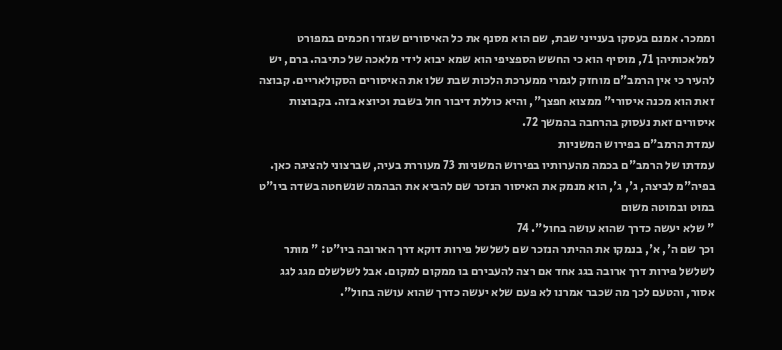וממכר. אמנם בעסקו בענייני שבת, שם הוא מסנף את כל האיסורים שגזרו חכמים במפורט למלאכותיהן 71, מוסיף הוא כי החשש הספציפי הוא שמא יבוא לידי מלאכה של כתיבה. ברם, יש להעיר כי אין הרמב"ם מוחזק לגמרי ממערכת הלכות שבת שלו את האיסורים הסקולאריים. קבוצה זאת הוא מכנה איסורי" ממצוא חפצך", והיא כוללת דיבור חול בשבת וכיוצא בזה. בקבוצות איסורים זאת נעסוק בהרחבה בהמשך 72.
עמדת הרמב"ם בפירוש המשניות
עמדתו של הרמב"ם בכמה מהערותיו בפירוש המשניות 73 מעוררת בעיה, שברצוני להציגה כאן. בפיה"מ לביצה, ג', ג', הוא מנמק את האיסור הנזכר שם להביא את הבהמה שנשחטה בשדה ביו"ט
במוט ובמוטה משום
" שלא יעשה כדרך שהוא עושה בחול". 74
וכך שם ה', א', בנמקו את ההיתר הנזכר שם לשלשל פירות דוקא דרך הארובה ביו"ט: " מותר לשלשל פירות דרך ארובה בגג אחד אם רצה להעבירם בו ממקום למקום. אבל לשלשלם מגג לגג אסור, והטעם לכך מה שכבר אמרנו לא פעם שלא יעשה כדרך שהוא עושה בחול".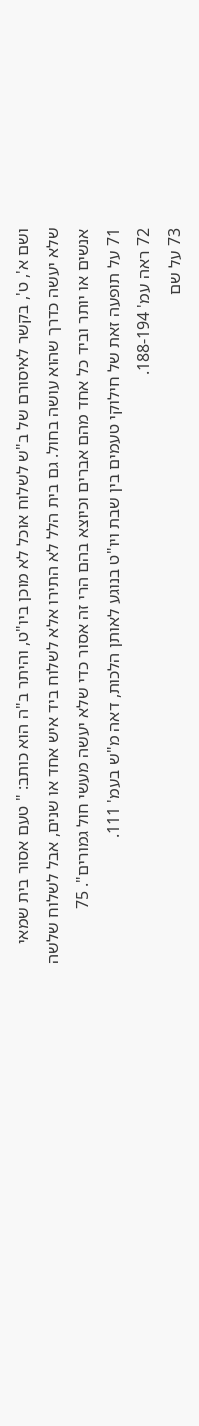ושם א', ט', בקשר לאיסורם של ב"ש לשלוח אוכל לא מוכן ביו"ט, והיתר ב"ה הוא כותב: " טעם אסור בית שמאי שלא יעשה כדרך שהוא עושה בחול. גם בית הלל לא התירו אלא לשלוח ביד איש אחד או שנים, אבל לשלוח שלשה אנשים או יותר וביד כל אחד מהם אברים וכיוצא בהם הרי זה אסור כדי שלא יעשה מעשי חול גמורים". 75
71 על תופעה זאת של חילוקי טעמים בין שבת ויו"ט בנוגע לאותן הלכות, דאה מ"ש בעמ' 111.
72 ראה עמ' 188-194.
73 על שם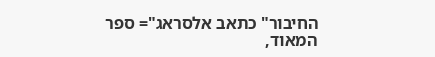החיבור" כתאב אלסראג"= ספר המאוד,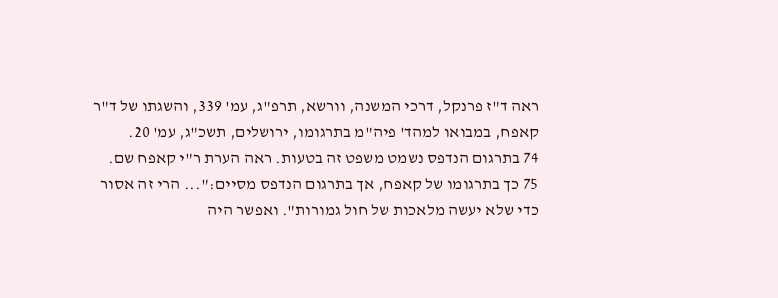ראה ד"ז פרנקל, דרכי המשנה, וורשא, תרפ"ג, עמ' 339, והשגתו של ד"ר קאפח, במבואו למהד' פיה"מ בתרגומו, ירושלים, תשכ"ג, עמ' 20.
74 בתרגום הנדפס נשמט משפט זה בטעות. ראה הערת ר"י קאפח שם.
75 כך בתרגומו של קאפח, אך בתרגום הנדפס מסיים:"... הרי זה אסור כדי שלא יעשה מלאכות של חול גמורות". ואפשר היה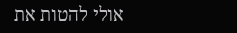אולי להטות את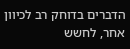הדברים בדוחק רב לכיוון אחר, לחשש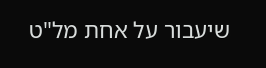שיעבור על אחת מל"ט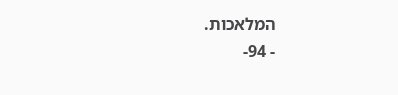המלאכות.
- 94-